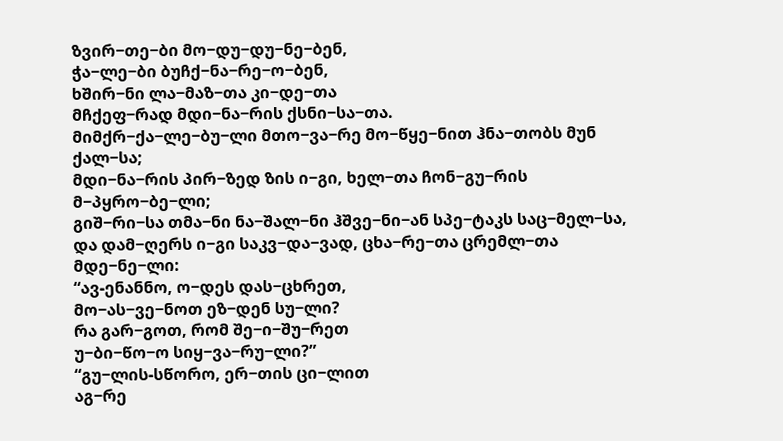ზვირ−თე−ბი მო−დუ−დუ−ნე−ბენ,
ჭა−ლე−ბი ბუჩქ−ნა−რე−ო−ბენ,
ხშირ−ნი ლა−მაზ−თა კი−დე−თა
მჩქეფ−რად მდი−ნა−რის ქსნი−სა−თა.
მიმქრ−ქა−ლე−ბუ−ლი მთო−ვა−რე მო−წყე−ნით ჰნა−თობს მუნ ქალ−სა;
მდი−ნა−რის პირ−ზედ ზის ი−გი, ხელ−თა ჩონ−გუ−რის მ−პყრო−ბე−ლი;
გიშ−რი−სა თმა−ნი ნა−შალ−ნი ჰშვე−ნი−ან სპე−ტაკს საც−მელ−სა,
და დამ−ღერს ი−გი საკვ−და−ვად, ცხა−რე−თა ცრემლ−თა მდე−ნე−ლი:
“ავ-ენანნო, ო−დეს დას−ცხრეთ,
მო−ას−ვე−ნოთ ეზ−დენ სუ−ლი?
რა გარ−გოთ, რომ შე−ი−შუ−რეთ
უ−ბი−წო−ო სიყ−ვა−რუ−ლი?”
“გუ−ლის-სწორო, ერ−თის ცი−ლით
აგ−რე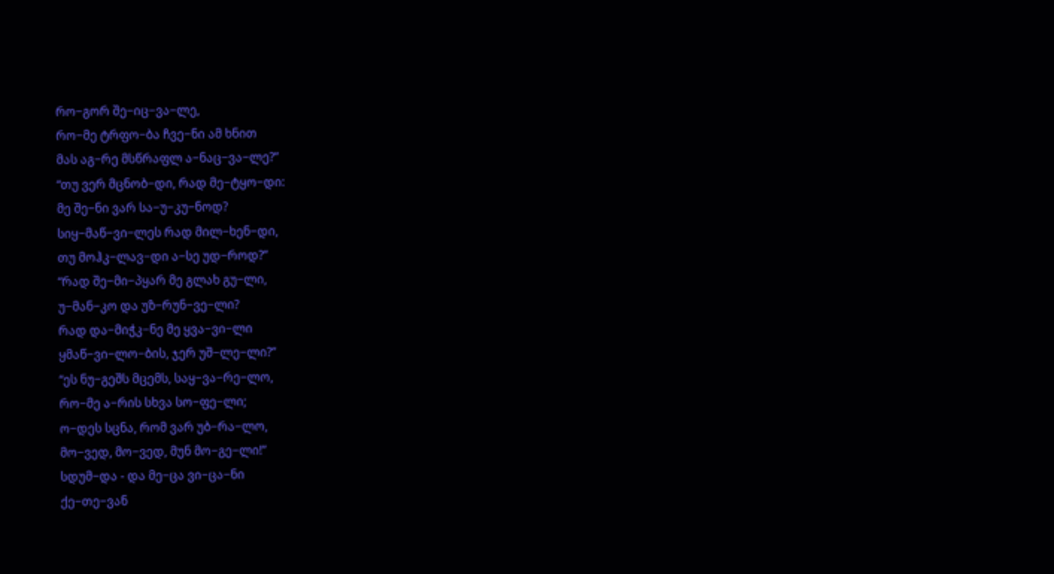რო−გორ შე−იც−ვა−ლე,
რო−მე ტრფო−ბა ჩვე−ნი ამ ხნით
მას აგ−რე მსწრაფლ ა−ნაც−ვა−ლე?”
“თუ ვერ მცნობ−დი, რად მე−ტყო−დი:
მე შე−ნი ვარ სა−უ−კუ−ნოდ?
სიყ−მაწ−ვი−ლეს რად მილ−ხენ−დი,
თუ მოჰკ−ლავ−დი ა−სე უდ−როდ?”
“რად შე−მი−პყარ მე გლახ გუ−ლი,
უ−მან−კო და უზ−რუნ−ვე−ლი?
რად და−მიჭკ−ნე მე ყვა−ვი−ლი
ყმაწ−ვი−ლო−ბის, ჯერ უშ−ლე−ლი?”
“ეს ნუ−გეშს მცემს, საყ−ვა−რე−ლო,
რო−მე ა−რის სხვა სო−ფე−ლი;
ო−დეს სცნა, რომ ვარ უბ−რა−ლო,
მო−ვედ, მო−ვედ, მუნ მო−გე−ლი!”
სდუმ−და - და მე−ცა ვი−ცა−ნი
ქე−თე−ვან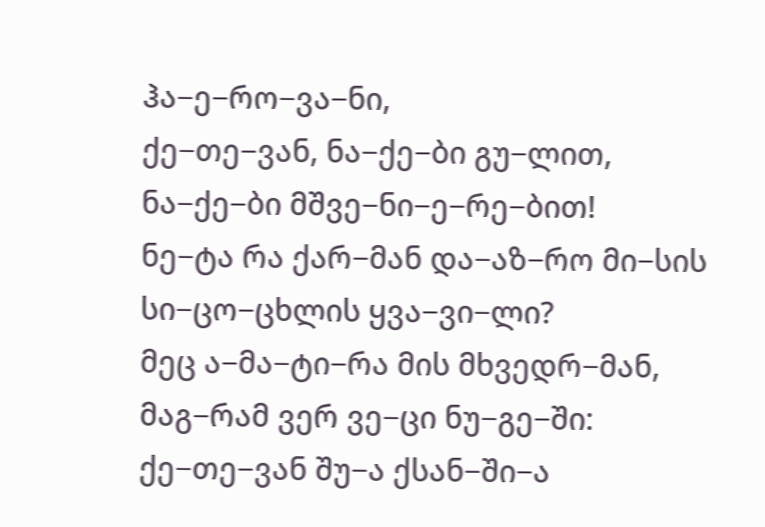ჰა−ე−რო−ვა−ნი,
ქე−თე−ვან, ნა−ქე−ბი გუ−ლით,
ნა−ქე−ბი მშვე−ნი−ე−რე−ბით!
ნე−ტა რა ქარ−მან და−აზ−რო მი−სის სი−ცო−ცხლის ყვა−ვი−ლი?
მეც ა−მა−ტი−რა მის მხვედრ−მან, მაგ−რამ ვერ ვე−ცი ნუ−გე−ში:
ქე−თე−ვან შუ−ა ქსან−ში−ა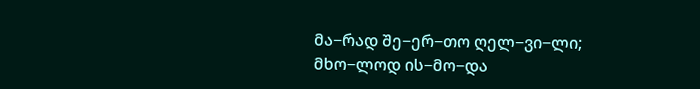მა−რად შე−ერ−თო ღელ−ვი−ლი;
მხო−ლოდ ის−მო−და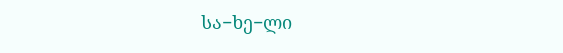სა−ხე−ლი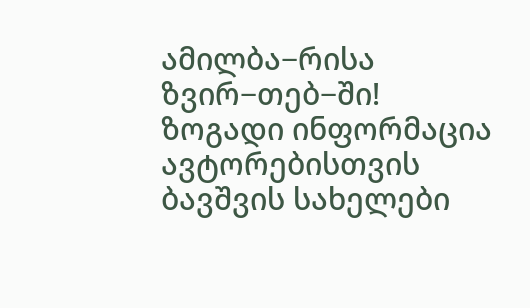ამილბა−რისა ზვირ−თებ−ში!
ზოგადი ინფორმაცია
ავტორებისთვის
ბავშვის სახელები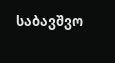საბავშვო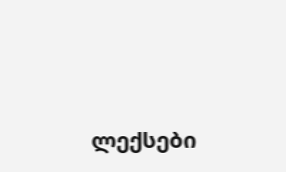ლექსები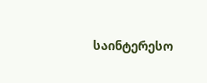საინტერესო